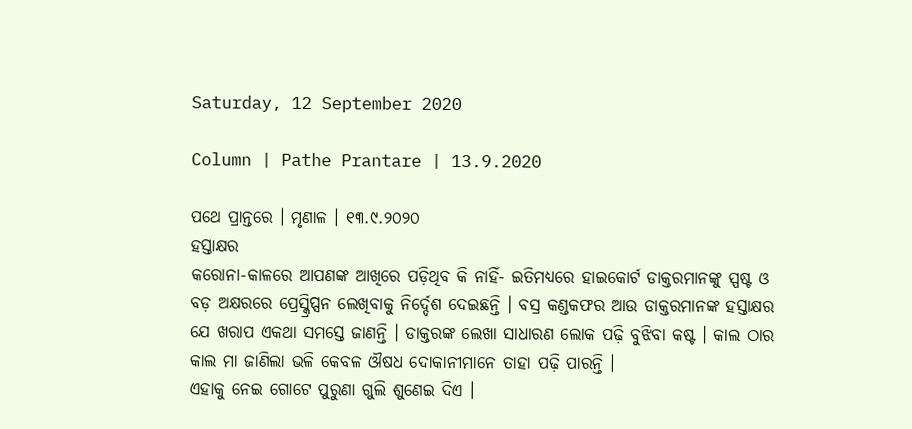Saturday, 12 September 2020

Column | Pathe Prantare | 13.9.2020

ପଥେ ପ୍ରାନ୍ତରେ । ମୃଣାଳ । ୧୩.୯.୨୦୨୦
ହସ୍ତାକ୍ଷର
କରୋନା-କାଳରେ ଆପଣଙ୍କ ଆଖିରେ ପଡ଼ିଥିବ କି ନାହିଁ- ଇତିମଧ୍ୟରେ ହାଇକୋର୍ଟ ଡାକ୍ତରମାନଙ୍କୁ ସ୍ପଷ୍ଟ ଓ ବଡ଼ ଅକ୍ଷରରେ ପ୍ରେସ୍କ୍ରିପ୍ସନ ଲେଖିବାକୁ ନିର୍ଦ୍ଦେଶ ଦେଇଛନ୍ତି । ବସ୍ର କଣ୍ଡକଫର ଆଉ ଡାକ୍ତରମାନଙ୍କ ହସ୍ତାକ୍ଷର ଯେ ଖରାପ ଏକଥା ସମସ୍ତେ ଜାଣନ୍ତି । ଡାକ୍ତରଙ୍କ ଲେଖା ସାଧାରଣ ଲୋକ ପଢ଼ି ବୁଝିବା କଷ୍ଟ । କାଲ ଠାର କାଲ ମା ଜାଣିଲା ଭଳି କେବଳ ଔଷଧ ଦୋକାନୀମାନେ ତାହା ପଢ଼ି ପାରନ୍ତି ।
ଏହାକୁ ନେଇ ଗୋଟେ ପୁରୁଣା ଗୁଲି ଶୁଣେଇ ଦିଏ ।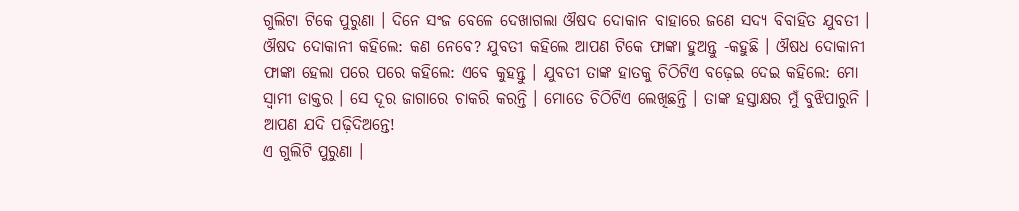ଗୁଲିଟା ଟିକେ ପୁରୁଣା । ଦିନେ ସଂଜ ବେଳେ ଦେଖାଗଲା ଔଷଦ ଦୋକାନ ବାହାରେ ଜଣେ ସଦ୍ୟ ବିବାହିତ ଯୁବତୀ । ଔଷଦ ଦୋକାନୀ କହିଲେ: କଣ ନେବେ? ଯୁବତୀ କହିଲେ ଆପଣ ଟିକେ ଫାଙ୍କା ହୁଅନ୍ତୁ -କହୁଛି । ଔଷଧ ଦୋକାନୀ ଫାଙ୍କା ହେଲା ପରେ ପରେ କହିଲେ: ଏବେ କୁହନ୍ତୁ । ଯୁବତୀ ତାଙ୍କ ହାତକୁ ଚିଠିଟିଏ ବଢ଼େଇ ଦେଇ କହିଲେ: ମୋ ସ୍ୱାମୀ ଡାକ୍ତର । ସେ ଦୂର ଜାଗାରେ ଚାକରି କରନ୍ତି । ମୋତେ ଚିଠିଟିଏ ଲେଖିଛନ୍ତି । ତାଙ୍କ ହସ୍ତାକ୍ଷର ମୁଁ ବୁଝିପାରୁନି । ଆପଣ ଯଦି ପଢ଼ିଦିଅନ୍ତେ!
ଏ ଗୁଲିଟି ପୁରୁଣା ।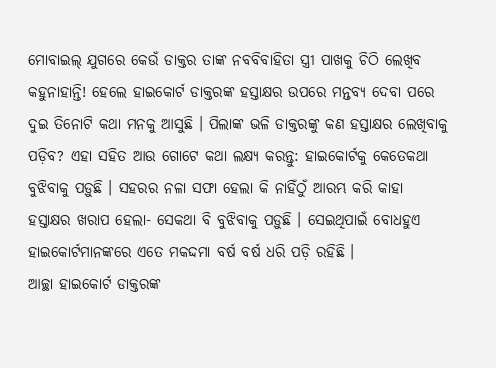ମୋବାଇଲ୍ ଯୁଗରେ କେଉଁ ଡାକ୍ତର ତାଙ୍କ ନବବିବାହିତା ସ୍ତ୍ରୀ ପାଖକୁ ଚିଠି ଲେଖିବ କହୁନାହାନ୍ତି! ହେଲେ ହାଇକୋର୍ଟ ଡାକ୍ତରଙ୍କ ହସ୍ତାକ୍ଷର ଉପରେ ମନ୍ତବ୍ୟ ଦେବା ପରେ ଦୁଇ ତିନୋଟି କଥା ମନକୁ ଆସୁଛି । ପିଲାଙ୍କ ଭଳି ଡାକ୍ତରଙ୍କୁ କଣ ହସ୍ତାକ୍ଷର ଲେଖିବାକୁ ପଡ଼ିବ? ଏହା ସହିତ ଆଉ ଗୋଟେ କଥା ଲକ୍ଷ୍ୟ କରନ୍ତୁ: ହାଇକୋର୍ଟକୁ କେତେକଥା ବୁଝିବାକୁ ପଡ଼ୁଛି । ସହରର ନଳା ସଫା ହେଲା କି ନାହିଁଠୁଁ ଆରମ୍ଭ କରି କାହା ହସ୍ତାକ୍ଷର ଖରାପ ହେଲା- ସେକଥା ବି ବୁଝିବାକୁ ପଡ଼ୁଛି । ସେଇଥିପାଇଁ ବୋଧହୁଏ ହାଇକୋର୍ଟମାନଙ୍କରେ ଏତେ ମକଦ୍ଦମା ବର୍ଷ ବର୍ଷ ଧରି ପଡ଼ି ରହିଛି ।
ଆଚ୍ଛା ହାଇକୋର୍ଟ ଡାକ୍ତରଙ୍କ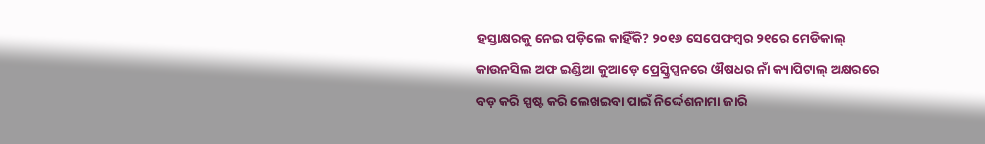ହସ୍ତାକ୍ଷରକୁ ନେଇ ପଡ଼ିଲେ କାହିଁକି? ୨୦୧୬ ସେପେଫମ୍ବର ୨୧ରେ ମେଡିକାଲ୍ କାଉନସିଲ ଅଫ ଇଣ୍ଡିଆ କୁଆଡ଼େ ପ୍ରେସ୍କ୍ରିପ୍ସନରେ ଔଷଧର ନାଁ କ୍ୟାପିଟାଲ୍ ଅକ୍ଷରରେ ବଡ଼ କରି ସ୍ପଷ୍ଟ କରି ଲେଖଇବା ପାଇଁ ନିର୍ଦ୍ଦେଶନାମା ଜାରି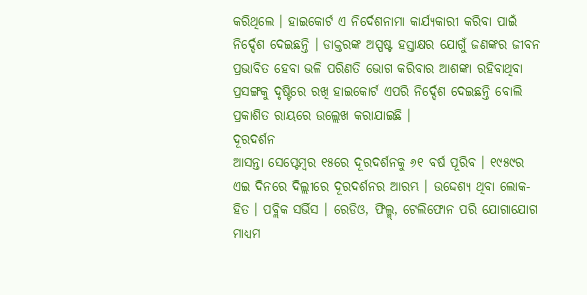କରିଥିଲେ । ହାଇକୋର୍ଟ ଏ ନିର୍ଦେଶନାମା କାର୍ଯ୍ୟକାରୀ କରିବା ପାଇଁ ନିର୍ଦ୍ଦେଶ ଦେଇଛନ୍ତି । ଡାକ୍ତରଙ୍କ ଅସ୍ପଷ୍ଟ ହସ୍ତାକ୍ଷର ଯୋଗୁଁ ଜଣଙ୍କର ଜୀବନ ପ୍ରଭାବିତ ହେବା ଭଳି ପରିଣତି ଭୋଗ କରିବାର ଆଶଙ୍କା ରହିବାଥିବା ପ୍ରସଙ୍ଗକୁ ଦୃଷ୍ଟିରେ ରଖି ହାଇକୋର୍ଟ ଏପରି ନିର୍ଦ୍ଦେଶ ଦେଇଛନ୍ତି ବୋଲି ପ୍ରକାଶିତ ରାୟରେ ଉଲ୍ଲେଖ କରାଯାଇଛି ।
ଦୂରଦର୍ଶନ
ଆସନ୍ତା ସେପ୍ଟେମ୍ବର ୧୫ରେ ଦୂରଦର୍ଶନକୁ ୬୧ ବର୍ଷ ପୂରିବ । ୧୯୫୯ର ଏଇ ଦିନରେ ଦିଲ୍ଲୀରେ ଦୂରଦର୍ଶନର ଆରମ୍ଭ । ଉଦ୍ଦେଶ୍ୟ ଥିବା ଲୋକ-ହିତ । ପବ୍ଲିକ ସର୍ଭିସ । ରେଡିଓ, ଫିଲ୍ମ୍, ଟେଲିଫୋନ ପରି ଯୋଗାଯୋଗ ମାଧ୍ୟମ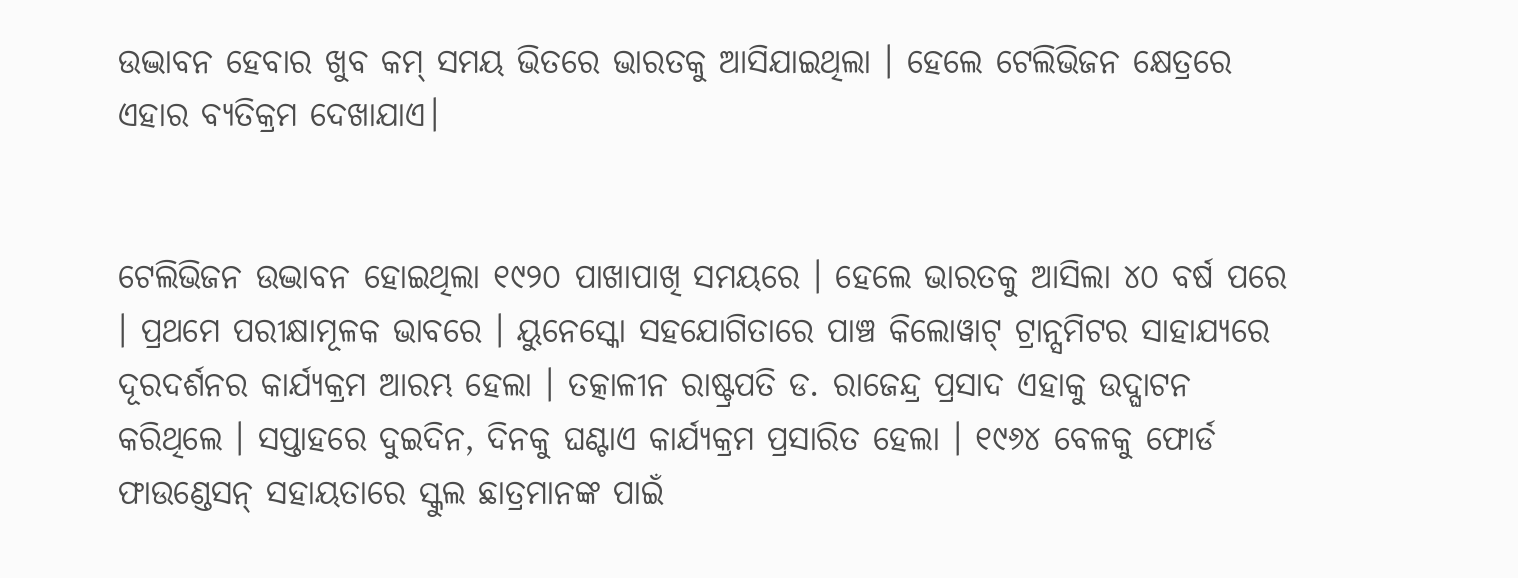ଉଦ୍ଭାବନ ହେବାର ଖୁବ କମ୍ ସମୟ ଭିତରେ ଭାରତକୁ ଆସିଯାଇଥିଲା । ହେଲେ ଟେଲିଭିଜନ କ୍ଷେତ୍ରରେ ଏହାର ବ୍ୟତିକ୍ରମ ଦେଖାଯାଏ।


ଟେଲିଭିଜନ ଉଦ୍ଭାବନ ହୋଇଥିଲା ୧୯୨୦ ପାଖାପାଖି ସମୟରେ । ହେଲେ ଭାରତକୁ ଆସିଲା ୪୦ ବର୍ଷ ପରେ । ପ୍ରଥମେ ପରୀକ୍ଷାମୂଳକ ଭାବରେ । ୟୁନେସ୍କୋ ସହଯୋଗିତାରେ ପାଞ୍ଚ କିଲୋୱାଟ୍ ଟ୍ରାନ୍ସମିଟର ସାହାଯ୍ୟରେ ଦୂରଦର୍ଶନର କାର୍ଯ୍ୟକ୍ରମ ଆରମ୍ଭ ହେଲା । ତତ୍କାଳୀନ ରାଷ୍ଟ୍ରପତି ଡ. ରାଜେନ୍ଦ୍ର ପ୍ରସାଦ ଏହାକୁ ଉଦ୍ଘାଟନ କରିଥିଲେ । ସପ୍ତାହରେ ଦୁଇଦିନ, ଦିନକୁ ଘଣ୍ଟାଏ କାର୍ଯ୍ୟକ୍ରମ ପ୍ରସାରିତ ହେଲା । ୧୯୬୪ ବେଳକୁ ଫୋର୍ଡ ଫାଉଣ୍ଡେସନ୍ ସହାୟତାରେ ସ୍କୁଲ ଛାତ୍ରମାନଙ୍କ ପାଇଁ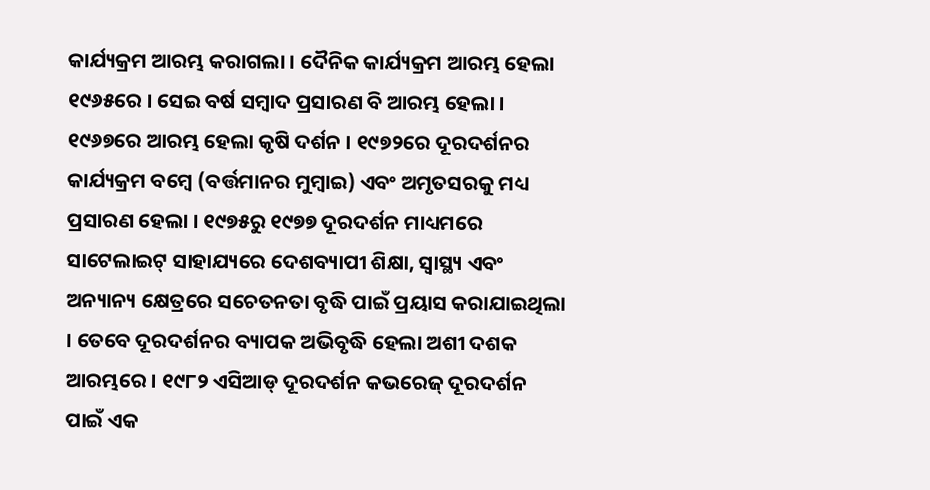କାର୍ଯ୍ୟକ୍ରମ ଆରମ୍ଭ କରାଗଲା । ଦୈନିକ କାର୍ଯ୍ୟକ୍ରମ ଆରମ୍ଭ ହେଲା ୧୯୬୫ରେ । ସେଇ ବର୍ଷ ସମ୍ବାଦ ପ୍ରସାରଣ ବି ଆରମ୍ଭ ହେଲା । ୧୯୬୭ରେ ଆରମ୍ଭ ହେଲା କୃଷି ଦର୍ଶନ । ୧୯୭୨ରେ ଦୂରଦର୍ଶନର କାର୍ଯ୍ୟକ୍ରମ ବମ୍ବେ (ବର୍ତ୍ତମାନର ମୁମ୍ବାଇ) ଏବଂ ଅମୃତସରକୁ ମଧ୍ୟ ପ୍ରସାରଣ ହେଲା । ୧୯୭୫ରୁ ୧୯୭୭ ଦୂରଦର୍ଶନ ମାଧ୍ୟମରେ ସାଟେଲାଇଟ୍ ସାହାଯ୍ୟରେ ଦେଶବ୍ୟାପୀ ଶିକ୍ଷା, ସ୍ୱାସ୍ଥ୍ୟ ଏବଂ ଅନ୍ୟାନ୍ୟ କ୍ଷେତ୍ରରେ ସଚେତନତା ବୃଦ୍ଧି ପାଇଁ ପ୍ରୟାସ କରାଯାଇଥିଲା । ତେବେ ଦୂରଦର୍ଶନର ବ୍ୟାପକ ଅଭିବୃଦ୍ଧି ହେଲା ଅଶୀ ଦଶକ ଆରମ୍ଭରେ । ୧୯୮୨ ଏସିଆଡ୍ ଦୂରଦର୍ଶନ କଭରେଜ୍ ଦୂରଦର୍ଶନ ପାଇଁ ଏକ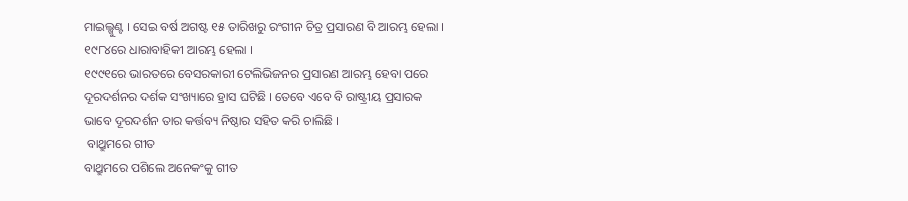ମାଇଲ୍ଖୁଣ୍ଟ । ସେଇ ବର୍ଷ ଅଗଷ୍ଟ ୧୫ ତାରିଖରୁ ରଂଗୀନ ଚିତ୍ର ପ୍ରସାରଣ ବି ଆରମ୍ଭ ହେଲା । ୧୯୮୪ରେ ଧାରାବାହିକୀ ଆରମ୍ଭ ହେଲା ।
୧୯୯୧ରେ ଭାରତରେ ବେସରକାରୀ ଟେଲିଭିଜନର ପ୍ରସାରଣ ଆରମ୍ଭ ହେବା ପରେ ଦୂରଦର୍ଶନର ଦର୍ଶକ ସଂଖ୍ୟାରେ ହ୍ରାସ ଘଟିଛି । ତେବେ ଏବେ ବି ରାଷ୍ଟ୍ରୀୟ ପ୍ରସାରକ ଭାବେ ଦୂରଦର୍ଶନ ତାର କର୍ତ୍ତବ୍ୟ ନିଷ୍ଠାର ସହିତ କରି ଚାଲିଛି ।
 ବାଥ୍ରୁମରେ ଗୀତ
ବାଥ୍ରୁମରେ ପଶିଲେ ଅନେକଂକୁ ଗୀତ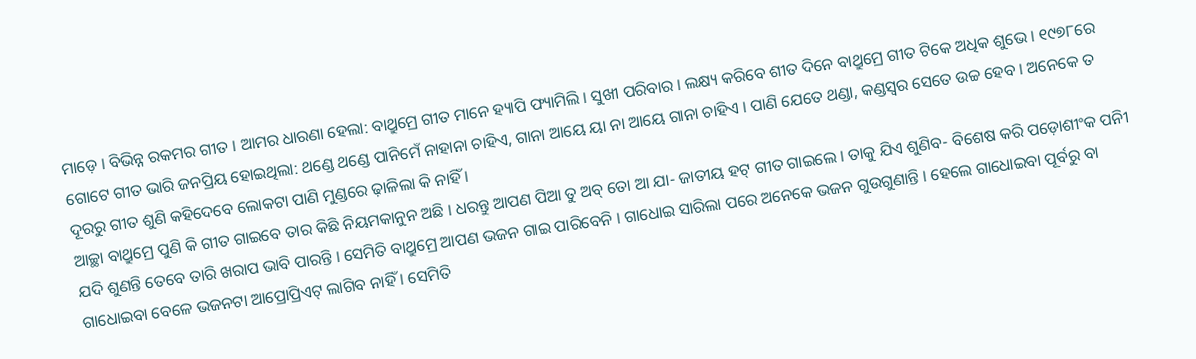ମାଡ଼େ । ବିଭିନ୍ନ ରକମର ଗୀତ । ଆମର ଧାରଣା ହେଲା: ବାଥ୍ରୁମ୍ରେ ଗୀତ ମାନେ ହ୍ୟାପି ଫ୍ୟାମିଲି । ସୁଖୀ ପରିବାର । ଲକ୍ଷ୍ୟ କରିବେ ଶୀତ ଦିନେ ବାଥ୍ରୁମ୍ରେ ଗୀତ ଟିକେ ଅଧିକ ଶୁଭେ । ୧୯୭୮ରେ ଗୋଟେ ଗୀତ ଭାରି ଜନପ୍ରିୟ ହୋଇଥିଲା: ଥଣ୍ଡେ ଥଣ୍ଡେ ପାନିମେଁ ନାହାନା ଚାହିଏ, ଗାନା ଆୟେ ୟା ନା ଆୟେ ଗାନା ଚାହିଏ । ପାଣି ଯେତେ ଥଣ୍ଡା, କଣ୍ଡସ୍ୱର ସେତେ ଉଚ୍ଚ ହେବ । ଅନେକେ ତ ଦୂରରୁ ଗୀତ ଶୁଣି କହିଦେବେ ଲୋକଟା ପାଣି ମୁଣ୍ଡରେ ଢ଼ାଳିଲା କି ନାହିଁ ।
ଆଚ୍ଛା ବାଥ୍ରୁମ୍ରେ ପୁଣି କି ଗୀତ ଗାଇବେ ତାର କିଛି ନିୟମକାନୁନ ଅଛି । ଧରନ୍ତୁ ଆପଣ ପିଆ ତୁ ଅବ୍ ତୋ ଆ ଯା- ଜାତୀୟ ହଟ୍ ଗୀତ ଗାଇଲେ । ତାକୁ ଯିଏ ଶୁଣିବ- ବିଶେଷ କରି ପଡ଼ୋଶୀଂକ ପନିୀ ଯଦି ଶୁଣନ୍ତି ତେବେ ତାରି ଖରାପ ଭାବି ପାରନ୍ତି । ସେମିତି ବାଥ୍ରୁମ୍ରେ ଆପଣ ଭଜନ ଗାଇ ପାରିବେନି । ଗାଧୋଇ ସାରିଲା ପରେ ଅନେକେ ଭଜନ ଗୁଉଗୁଣାନ୍ତି । ହେଲେ ଗାଧୋଇବା ପୂର୍ବରୁ ବା ଗାଧୋଇବା ବେଳେ ଭଜନଟା ଆପ୍ରୋପ୍ରିଏଟ୍ ଲାଗିବ ନାହିଁ । ସେମିତି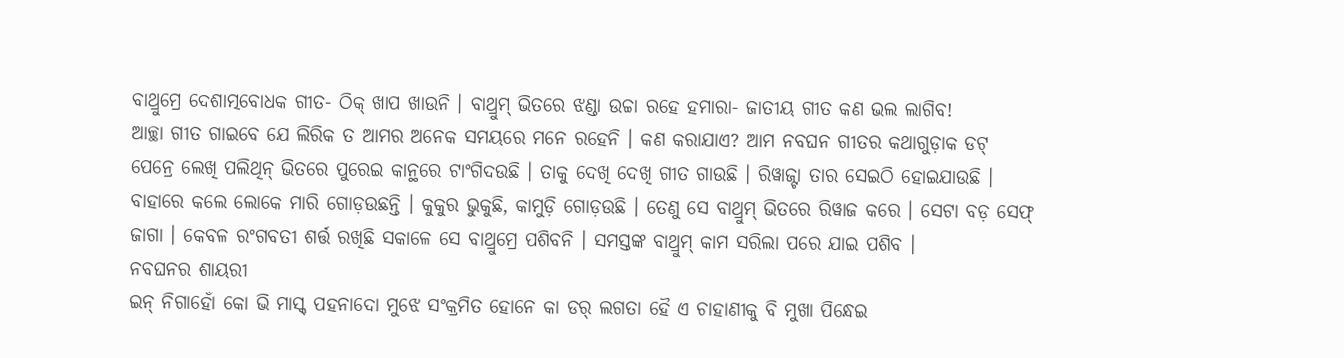ବାଥ୍ରୁମ୍ରେ ଦେଶାତ୍ମବୋଧକ ଗୀତ- ଠିକ୍ ଖାପ ଖାଉନି । ବାଥ୍ରୁମ୍ ଭିତରେ ଝଣ୍ଡା ଉଚ୍ଚା ରହେ ହମାରା- ଜାତୀୟ ଗୀତ କଣ ଭଲ ଲାଗିବ!
ଆଚ୍ଛା ଗୀତ ଗାଇବେ ଯେ ଲିରିକ ତ ଆମର ଅନେକ ସମୟରେ ମନେ ରହେନି । କଣ କରାଯାଏ? ଆମ ନବଘନ ଗୀତର କଥାଗୁଡ଼ାକ ଡଟ୍ ପେନ୍ରେ ଲେଖି ପଲିଥିନ୍ ଭିତରେ ପୁରେଇ କାନ୍ଥରେ ଟାଂଗିଦଉଛି । ତାକୁ ଦେଖି ଦେଖି ଗୀତ ଗାଉଛି । ରିୱାଜ୍ଟା ତାର ସେଇଠି ହୋଇଯାଉଛି । ବାହାରେ କଲେ ଲୋକେ ମାରି ଗୋଡ଼ଉଛନ୍ତି । କୁକୁର ଭୁକୁଛି, କାମୁଡ଼ି ଗୋଡ଼ଉଛି । ତେଣୁ ସେ ବାଥ୍ରୁମ୍ ଭିତରେ ରିୱାଜ କରେ । ସେଟା ବଡ଼ ସେଫ୍ ଜାଗା । କେବଳ ରଂଗବତୀ ଶର୍ତ୍ତ ରଖିଛି ସକାଳେ ସେ ବାଥ୍ରୁମ୍ରେ ପଶିବନି । ସମସ୍ତଙ୍କ ବାଥ୍ରୁମ୍ କାମ ସରିଲା ପରେ ଯାଇ ପଶିବ ।
ନବଘନର ଶାୟରୀ
ଇନ୍ ନିଗାହୋଁ କୋ ଭି ମାସ୍କ୍ ପହନାଦୋ ମୁଝେ ସଂକ୍ରମିତ ହୋନେ କା ଡର୍ ଲଗତା ହୈ ଏ ଚାହାଣୀକୁ ବି ମୁଖା ପିନ୍ଧେଇ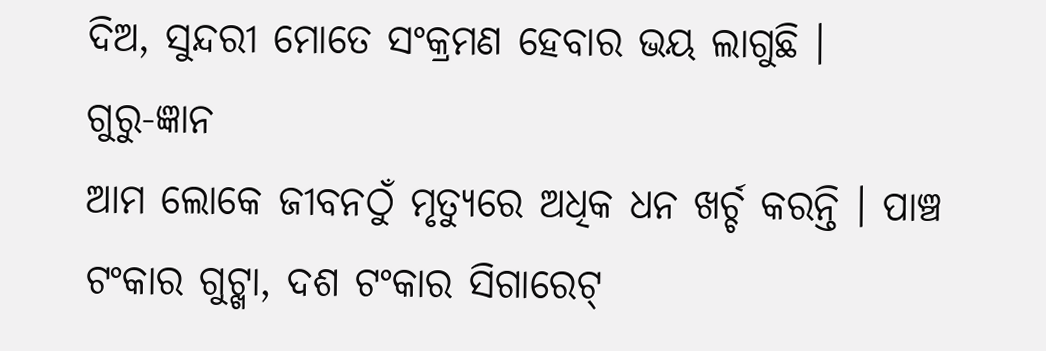ଦିଅ, ସୁନ୍ଦରୀ ମୋତେ ସଂକ୍ରମଣ ହେବାର ଭୟ ଲାଗୁଛି ।
ଗୁରୁ-ଜ୍ଞାନ
ଆମ ଲୋକେ ଜୀବନଠୁଁ ମୃତ୍ୟୁରେ ଅଧିକ ଧନ ଖର୍ଚ୍ଚ କରନ୍ତି । ପାଞ୍ଚ ଟଂକାର ଗୁଟ୍ଖା, ଦଶ ଟଂକାର ସିଗାରେଟ୍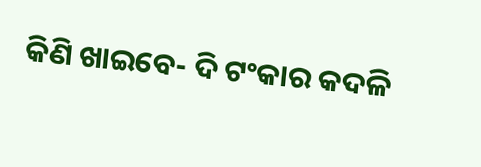କିଣି ଖାଇବେ- ଦି ଟଂକାର କଦଳି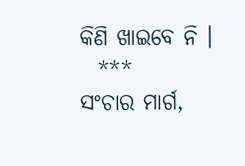କିଣି ଖାଇବେ ନି ।
  ***
ସଂଚାର ମାର୍ଗ,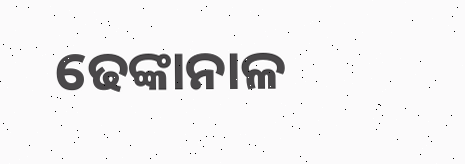ଢେଙ୍କାନାଳ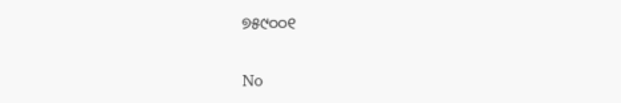୭୫୯୦୦୧

No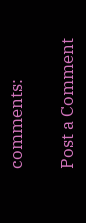comments:

Post a Comment